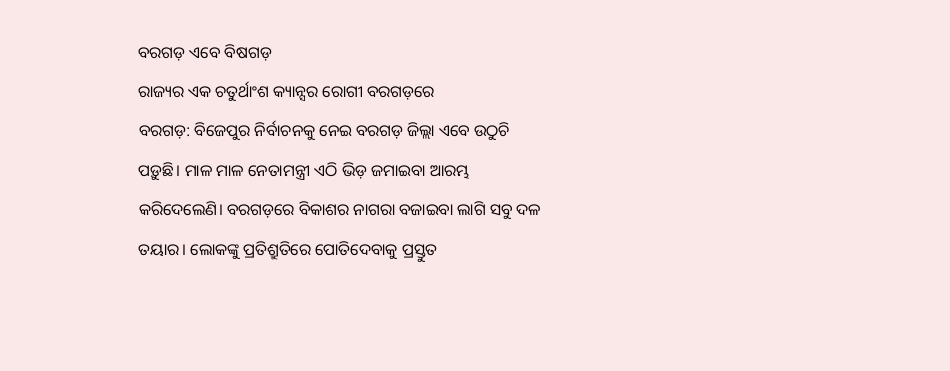ବରଗଡ଼ ଏବେ ବିଷଗଡ଼
ରାଜ୍ୟର ଏକ ଚତୁର୍ଥାଂଶ କ୍ୟାନ୍ସର ରୋଗୀ ବରଗଡ଼ରେ
ବରଗଡ଼: ବିଜେପୁର ନିର୍ବାଚନକୁ ନେଇ ବରଗଡ଼ ଜିଲ୍ଲା ଏବେ ଉଠୁଚି ପଡ଼ୁଛି। ମାଳ ମାଳ ନେତାମନ୍ତ୍ରୀ ଏଠି ଭିଡ଼ ଜମାଇବା ଆରମ୍ଭ କରିଦେଲେଣି। ବରଗଡ଼ରେ ବିକାଶର ନାଗରା ବଜାଇବା ଲାଗି ସବୁ ଦଳ ତୟାର। ଲୋକଙ୍କୁ ପ୍ରତିଶ୍ରୁତିରେ ପୋତିଦେବାକୁ ପ୍ରସ୍ତୁତ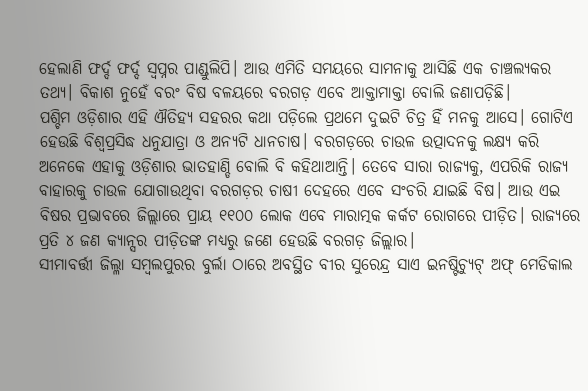ହେଲାଣି ଫର୍ଦ୍ଦ ଫର୍ଦ୍ଦ ସ୍ବପ୍ନର ପାଣ୍ଡୁଲିପି। ଆଉ ଏମିତି ସମୟରେ ସାମନାକୁ ଆସିଛି ଏକ ଚାଞ୍ଚଲ୍ୟକର ତଥ୍ୟ। ବିକାଶ ନୁହେଁ ବରଂ ବିଷ ବଳୟରେ ବରଗଡ଼ ଏବେ ଆକ୍ତାମାକ୍ତା ବୋଲି ଜଣାପଡ଼ିଛି।
ପଶ୍ଚିମ ଓଡ଼ିଶାର ଏହି ଐତିହ୍ୟ ସହରର କଥା ପଡ଼ିଲେ ପ୍ରଥମେ ଦୁଇଟି ଚିତ୍ର ହିଁ ମନକୁ ଆସେ। ଗୋଟିଏ ହେଉଛି ବିଶ୍ବପ୍ରସିଦ୍ଧ ଧନୁଯାତ୍ରା ଓ ଅନ୍ୟଟି ଧାନଚାଷ। ବରଗଡ଼ରେ ଚାଉଳ ଉତ୍ପାଦନକୁ ଲକ୍ଷ୍ୟ କରି ଅନେକେ ଏହାକୁ ଓଡ଼ିଶାର ଭାତହାଣ୍ଡି ବୋଲି ବି କହିଥାଆନ୍ତି। ତେବେ ସାରା ରାଜ୍ୟକୁ, ଏପରିକି ରାଜ୍ୟ ବାହାରକୁ ଚାଉଳ ଯୋଗାଉଥିବା ବରଗଡ଼ର ଚାଷୀ ଦେହରେ ଏବେ ସଂଚରି ଯାଇଛି ବିଷ। ଆଉ ଏଇ ବିଷର ପ୍ରଭାବରେ ଜିଲ୍ଲାରେ ପ୍ରାୟ ୧୧୦୦ ଲୋକ ଏବେ ମାରାତ୍ମକ କର୍କଟ ରୋଗରେ ପୀଡ଼ିତ। ରାଜ୍ୟରେ ପ୍ରତି ୪ ଜଣ କ୍ୟାନ୍ସର ପୀଡ଼ିତଙ୍କ ମଧ୍ୟରୁ ଜଣେ ହେଉଛି ବରଗଡ଼ ଜିଲ୍ଲାର।
ସୀମାବର୍ତ୍ତୀ ଜିଲ୍ଳା ସମ୍ବଲପୁରର ବୁର୍ଲା ଠାରେ ଅବସ୍ଥିତ ବୀର ସୁରେନ୍ଦ୍ର ସାଏ ଇନଷ୍ଟିଚ୍ୟୁଟ୍ ଅଫ୍ ମେଡିକାଲ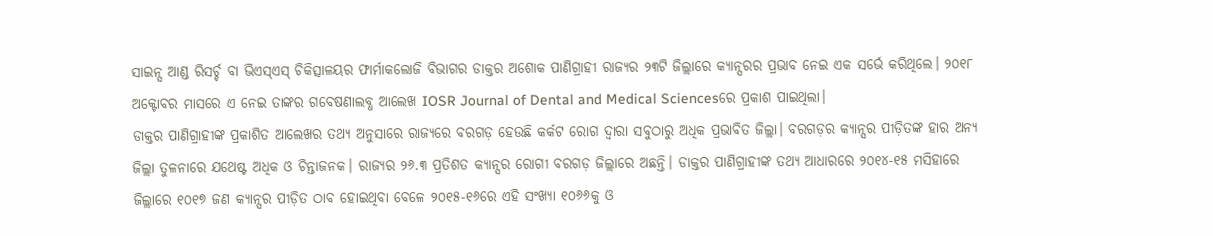ସାଇନ୍ସ ଆଣ୍ଡ ରିସର୍ଚ୍ଚ ବା ଭିଏସ୍ଏସ୍ ଚିକିତ୍ସାଳୟର ଫାର୍ମାକଲୋଜି ବିଭାଗର ଡାକ୍ତର ଅଶୋକ ପାଣିଗ୍ରାହୀ ରାଜ୍ୟର ୨୩ଟି ଜିଲ୍ଲାରେ କ୍ୟାନ୍ସରର ପ୍ରଭାବ ନେଇ ଏକ ସର୍ଭେ କରିଥିଲେ। ୨୦୧୮ ଅକ୍ଟୋବର ମାସରେ ଏ ନେଇ ତାଙ୍କର ଗବେଷଣାଲବ୍ଧ ଆଲେଖ IOSR Journal of Dental and Medical Sciencesରେ ପ୍ରକାଶ ପାଇଥିଲା।
ଡାକ୍ତର ପାଣିଗ୍ରାହୀଙ୍କ ପ୍ରକାଶିତ ଆଲେଖର ତଥ୍ୟ ଅନୁସାରେ ରାଜ୍ୟରେ ବରଗଡ଼ ହେଉଛି କର୍କଟ ରୋଗ ଦ୍ବାରା ସବୁଠାରୁ ଅଧିକ ପ୍ରଭାବିତ ଜିଲ୍ଲା। ବରଗଡ଼ର କ୍ୟାନ୍ସର ପୀଡ଼ିତଙ୍କ ହାର ଅନ୍ୟ ଜିଲ୍ଲା ତୁଳନାରେ ଯଥେଷ୍ଟ ଅଧିକ ଓ ଚିନ୍ତାଜନକ। ରାଜ୍ୟର ୨୬.୩ ପ୍ରତିଶତ କ୍ୟାନ୍ସର ରୋଗୀ ବରଗଡ଼ ଜିଲ୍ଲାରେ ଅଛନ୍ତି। ଡାକ୍ତର ପାଣିଗ୍ରାହୀଙ୍କ ତଥ୍ୟ ଆଧାରରେ ୨୦୧୪-୧୫ ମସିହାରେ ଜିଲ୍ଲାରେ ୧୦୧୭ ଜଣ କ୍ୟାନ୍ସର ପୀଡ଼ିତ ଠାବ ହୋଇଥିବା ବେଳେ ୨୦୧୫-୧୬ରେ ଏହି ସଂଖ୍ୟା ୧୦୬୬କୁ ଓ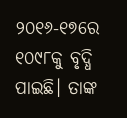୨୦୧୬-୧୭ରେ ୧୦୯୮କୁ ବୃଦ୍ଧି ପାଇଛି। ତାଙ୍କ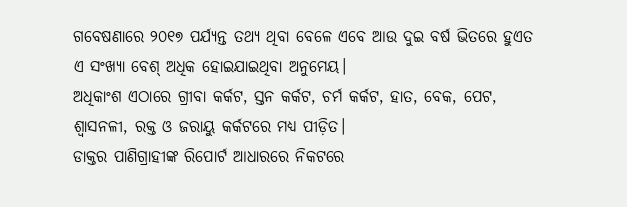ଗବେଷଣାରେ ୨୦୧୭ ପର୍ଯ୍ୟନ୍ତ ତଥ୍ୟ ଥିବା ବେଳେ ଏବେ ଆଉ ଦୁଇ ବର୍ଷ ଭିତରେ ହୁଏତ ଏ ସଂଖ୍ୟା ବେଶ୍ ଅଧିକ ହୋଇଯାଇଥିବା ଅନୁମେୟ।
ଅଧିକାଂଶ ଏଠାରେ ଗ୍ରୀବା କର୍କଟ, ସ୍ତନ କର୍କଟ, ଚର୍ମ କର୍କଟ, ହାତ, ବେକ, ପେଟ, ଶ୍ବାସନଳୀ, ରକ୍ତ ଓ ଜରାୟୁ କର୍କଟରେ ମଧ୍ୟ ପୀଡ଼ିତ।
ଡାକ୍ତର ପାଣିଗ୍ରାହୀଙ୍କ ରିପୋର୍ଟ ଆଧାରରେ ନିକଟରେ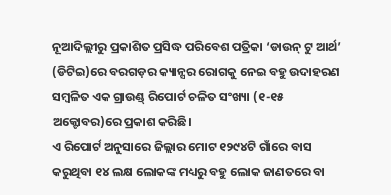ନୂଆଦିଲ୍ଲୀରୁ ପ୍ରକାଶିତ ପ୍ରସିଦ୍ଧ ପରିବେଶ ପତ୍ରିକା ‘ଡାଉନ୍ ଟୁ ଆର୍ଥ’ (ଡିଟିଇ)ରେ ବରଗଡ଼ର କ୍ୟାନ୍ସର ରୋଗକୁ ନେଇ ବହୁ ଉଦାହରଣ ସମ୍ବଳିତ ଏକ ଗ୍ରାଉଣ୍ଡ୍ ରିପୋର୍ଟ ଚଳିତ ସଂଖ୍ୟା (୧-୧୫ ଅକ୍ଟୋବର)ରେ ପ୍ରକାଶ କରିଛି।
ଏ ରିପୋର୍ଟ ଅନୁସାରେ ଜିଲ୍ଲାର ମୋଟ ୧୨୯୪ଟି ଗାଁରେ ବାସ କରୁଥିବା ୧୪ ଲକ୍ଷ ଲୋକଙ୍କ ମଧ୍ୟରୁ ବହୁ ଲୋକ ଜାଣତରେ ବା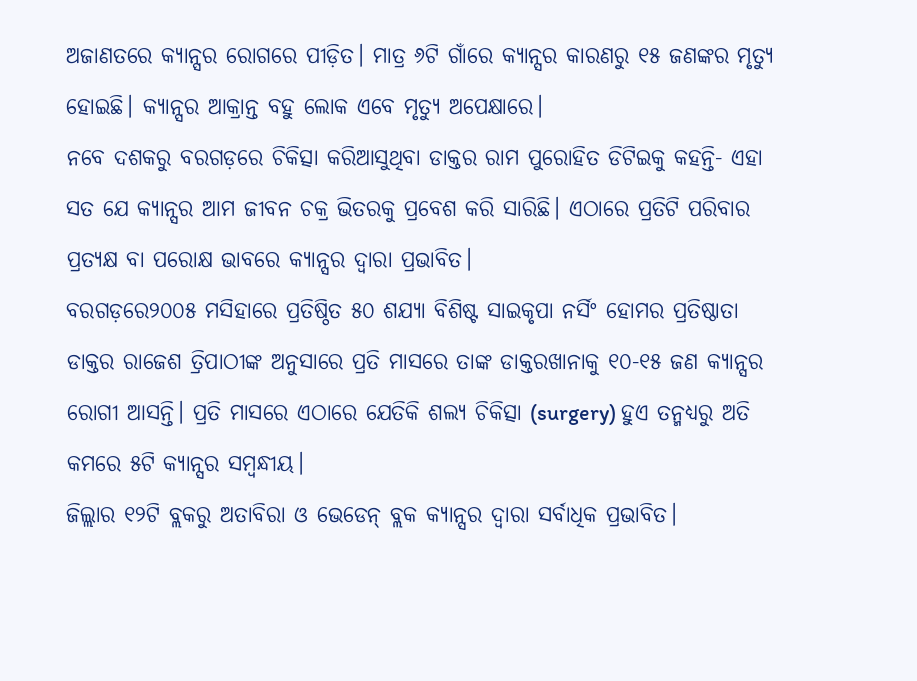ଅଜାଣତରେ କ୍ୟାନ୍ସର ରୋଗରେ ପୀଡ଼ିତ। ମାତ୍ର ୬ଟି ଗାଁରେ କ୍ୟାନ୍ସର କାରଣରୁ ୧୫ ଜଣଙ୍କର ମୃତ୍ୟୁ ହୋଇଛି। କ୍ୟାନ୍ସର ଆକ୍ରାନ୍ତ ବହୁ ଲୋକ ଏବେ ମୃତ୍ୟୁ ଅପେକ୍ଷାରେ।
ନବେ ଦଶକରୁ ବରଗଡ଼ରେ ଚିକିତ୍ସା କରିଆସୁଥିବା ଡାକ୍ତର ରାମ ପୁରୋହିତ ଡିଟିଇକୁ କହନ୍ତି- ଏହା ସତ ଯେ କ୍ୟାନ୍ସର ଆମ ଜୀବନ ଚକ୍ର ଭିତରକୁ ପ୍ରବେଶ କରି ସାରିଛି। ଏଠାରେ ପ୍ରତିଟି ପରିବାର ପ୍ରତ୍ୟକ୍ଷ ବା ପରୋକ୍ଷ ଭାବରେ କ୍ୟାନ୍ସର ଦ୍ବାରା ପ୍ରଭାବିତ।
ବରଗଡ଼ରେ୨୦୦୫ ମସିହାରେ ପ୍ରତିଷ୍ଠିତ ୫୦ ଶଯ୍ୟା ବିଶିଷ୍ଟ ସାଇକୃପା ନର୍ସିଂ ହୋମର ପ୍ରତିଷ୍ଠାତା ଡାକ୍ତର ରାଜେଶ ତ୍ରିପାଠୀଙ୍କ ଅନୁସାରେ ପ୍ରତି ମାସରେ ତାଙ୍କ ଡାକ୍ତରଖାନାକୁ ୧୦-୧୫ ଜଣ କ୍ୟାନ୍ସର ରୋଗୀ ଆସନ୍ତି। ପ୍ରତି ମାସରେ ଏଠାରେ ଯେତିକି ଶଲ୍ୟ ଚିକିତ୍ସା (surgery) ହୁଏ ତନ୍ମଧ୍ୟରୁ ଅତି କମରେ ୫ଟି କ୍ୟାନ୍ସର ସମ୍ବନ୍ଧୀୟ।
ଜିଲ୍ଲାର ୧୨ଟି ବ୍ଲକରୁ ଅତାବିରା ଓ ଭେଡେନ୍ ବ୍ଲକ କ୍ୟାନ୍ସର ଦ୍ବାରା ସର୍ବାଧିକ ପ୍ରଭାବିତ।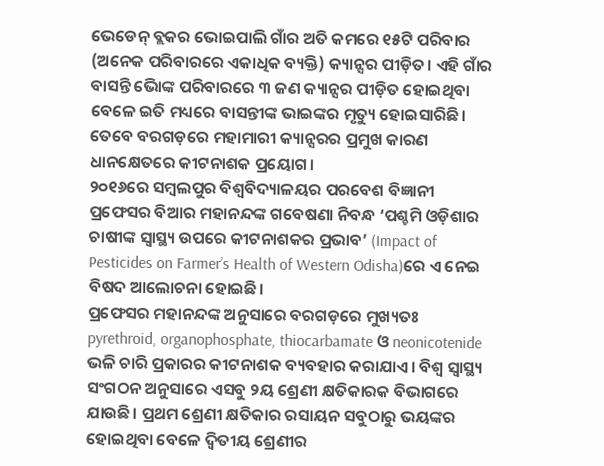ଭେଡେନ୍ ବ୍ଲକର ଭୋଇପାଲି ଗାଁର ଅତି କମରେ ୧୫ଟି ପରିବାର (ଅନେକ ପରିବାରରେ ଏକାଧିକ ବ୍ୟକ୍ତି) କ୍ୟାନ୍ସର ପୀଡ଼ିତ। ଏହି ଗାଁର ବାସନ୍ତି ଭୋିଙ୍କ ପରିବାରରେ ୩ ଜଣ କ୍ୟାନ୍ସର ପୀଡ଼ିତ ହୋଇଥିବା ବେଳେ ଇତି ମଧ୍ୟରେ ବାସନ୍ତୀଙ୍କ ଭାଇଙ୍କର ମୃତ୍ୟୁ ହୋଇସାରିଛି।
ତେବେ ବରଗଡ଼ରେ ମହାମାରୀ କ୍ୟାନ୍ସରର ପ୍ରମୁଖ କାରଣ ଧାନକ୍ଷେତରେ କୀଟନାଶକ ପ୍ରୟୋଗ।
୨୦୧୬ରେ ସମ୍ବଲପୁର ବିଶ୍ବବିଦ୍ୟାଳୟର ପରବେଶ ବିଜ୍ଞାନୀ ପ୍ରଫେସର ବିଆର ମହାନନ୍ଦଙ୍କ ଗବେଷଣା ନିବନ୍ଧ ‘ପଶ୍ଚମି ଓଡ଼ିଶାର ଚାଷୀଙ୍କ ସ୍ବାସ୍ଥ୍ୟ ଉପରେ କୀଟନାଶକର ପ୍ରଭାବ’ (Impact of Pesticides on Farmer’s Health of Western Odisha)ରେ ଏ ନେଇ ବିଷଦ ଆଲୋଚନା ହୋଇଛି।
ପ୍ରଫେସର ମହାନନ୍ଦଙ୍କ ଅନୁସାରେ ବରଗଡ଼ରେ ମୁଖ୍ୟତଃ pyrethroid, organophosphate, thiocarbamate ଓ neonicotenide ଭଳି ଚାରି ପ୍ରକାରର କୀଟନାଶକ ବ୍ୟବହାର କରାଯାଏ। ବିଶ୍ବ ସ୍ବାସ୍ଥ୍ୟ ସଂଗଠନ ଅନୁସାରେ ଏସବୁ ୨ୟ ଶ୍ରେଣୀ କ୍ଷତିକାରକ ବିଭାଗରେ ଯାଉଛି। ପ୍ରଥମ ଶ୍ରେଣୀ କ୍ଷତିକାର ରସାୟନ ସବୁଠାରୁ ଭୟଙ୍କର ହୋଇଥିବା ବେଳେ ଦ୍ବିତୀୟ ଶ୍ରେଣୀର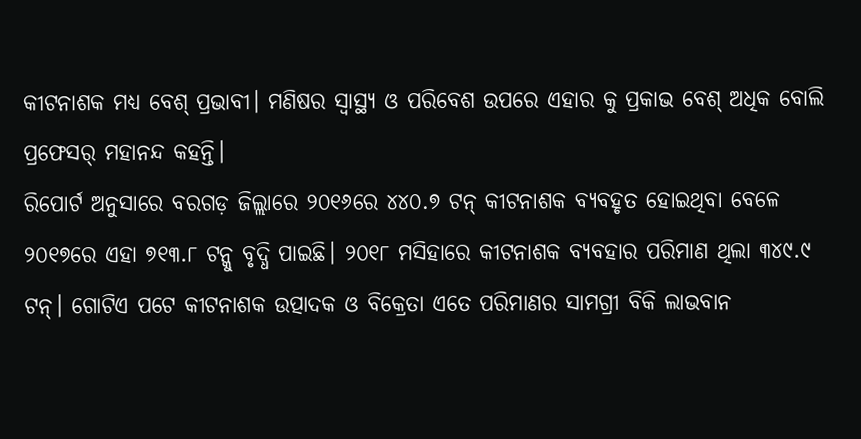କୀଟନାଶକ ମଧ୍ୟ ବେଶ୍ ପ୍ରଭାବୀ। ମଣିଷର ସ୍ବାସ୍ଥ୍ୟ ଓ ପରିବେଶ ଉପରେ ଏହାର କୁ ପ୍ରକାଭ ବେଶ୍ ଅଧିକ ବୋଲି ପ୍ରଫେସର୍ ମହାନନ୍ଦ କହନ୍ତି।
ରିପୋର୍ଟ ଅନୁସାରେ ବରଗଡ଼ ଜିଲ୍ଲାରେ ୨୦୧୬ରେ ୪୪୦.୭ ଟନ୍ କୀଟନାଶକ ବ୍ୟବହୃତ ହୋଇଥିବା ବେଳେ ୨୦୧୭ରେ ଏହା ୭୧୩.୮ ଟନ୍କୁ ବୃଦ୍ଧି ପାଇଛି। ୨୦୧୮ ମସିହାରେ କୀଟନାଶକ ବ୍ୟବହାର ପରିମାଣ ଥିଲା ୩୪୯.୯ ଟନ୍। ଗୋଟିଏ ପଟେ କୀଟନାଶକ ଉତ୍ପାଦକ ଓ ବିକ୍ରେତା ଏତେ ପରିମାଣର ସାମଗ୍ରୀ ବିକି ଲାଭବାନ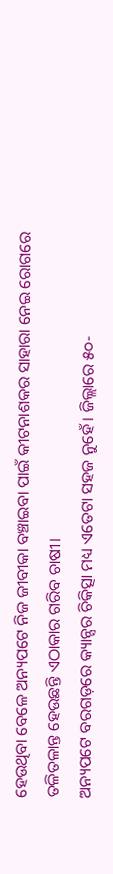ହେଉଥିବା ବେଳେ ଅନ୍ୟପଟେ ନିଜ ଜୀବୀକା ବଞ୍ଚାଇବା ପାଇଁ କୀଟନାଶକର ସାହାରା ନେଇ ରୋଗରେ ତଳିତଳାନ୍ତ ହେଉଛନ୍ତି ଏଠାକାର ଗରିବ ଚାଷୀ।
ଅନ୍ୟପଟେ ବରଗଡ଼ରେ କ୍ୟାନ୍ସର ଚିକିତ୍ସା ମଧ୍ୟ ଏତେଟା ସହଜ ନୁହେଁ। ଜିଲ୍ଲାରେ ୫୦-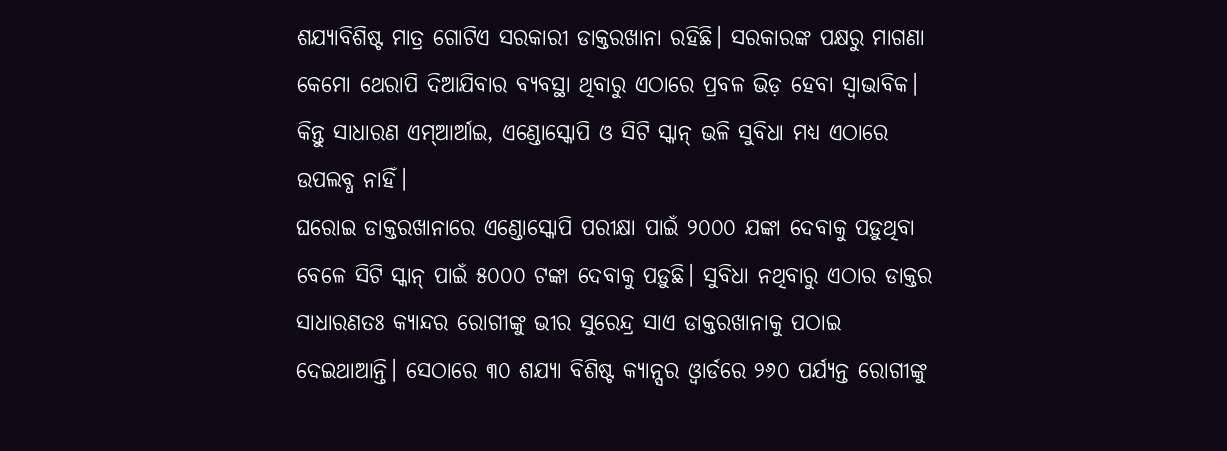ଶଯ୍ୟାବିଶିଷ୍ଟ ମାତ୍ର ଗୋଟିଏ ସରକାରୀ ଡାକ୍ତରଖାନା ରହିଛି। ସରକାରଙ୍କ ପକ୍ଷରୁ ମାଗଣା କେମୋ ଥେରାପି ଦିଆଯିବାର ବ୍ୟବସ୍ଥା ଥିବାରୁ ଏଠାରେ ପ୍ରବଳ ଭିଡ଼ ହେବା ସ୍ବାଭାବିକ। କିନ୍ତୁ ସାଧାରଣ ଏମ୍ଆର୍ଆଇ, ଏଣ୍ଡୋସ୍କୋପି ଓ ସିଟି ସ୍କାନ୍ ଭଳି ସୁବିଧା ମଧ୍ୟ ଏଠାରେ ଉପଲବ୍ଧ ନାହିଁ।
ଘରୋଇ ଡାକ୍ତରଖାନାରେ ଏଣ୍ଡୋସ୍କୋପି ପରୀକ୍ଷା ପାଇଁ ୨୦୦୦ ଯଙ୍କା ଦେବାକୁ ପଡ଼ୁଥିବା ବେଳେ ସିଟି ସ୍କାନ୍ ପାଇଁ ୫୦୦୦ ଟଙ୍କା ଦେବାକୁ ପଡ଼ୁଛି। ସୁବିଧା ନଥିବାରୁ ଏଠାର ଡାକ୍ତର ସାଧାରଣତଃ କ୍ୟାନ୍ଦର ରୋଗୀଙ୍କୁ ଭୀର ସୁରେନ୍ଦ୍ର ସାଏ ଡାକ୍ତରଖାନାକୁ ପଠାଇ ଦେଇଥାଆନ୍ତି। ସେଠାରେ ୩୦ ଶଯ୍ୟା ବିଶିଷ୍ଟ କ୍ୟାନ୍ସର ଓ୍ବାର୍ଡରେ ୨୬୦ ପର୍ଯ୍ୟନ୍ତ ରୋଗୀଙ୍କୁ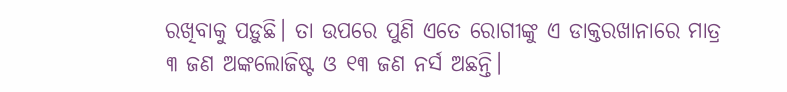ରଖିବାକୁ ପଡ଼ୁଛି। ତା ଉପରେ ପୁଣି ଏତେ ରୋଗୀଙ୍କୁ ଏ ଡାକ୍ତରଖାନାରେ ମାତ୍ର ୩ ଜଣ ଅଙ୍କଲୋଜିଷ୍ଟ ଓ ୧୩ ଜଣ ନର୍ସ ଅଛନ୍ତି।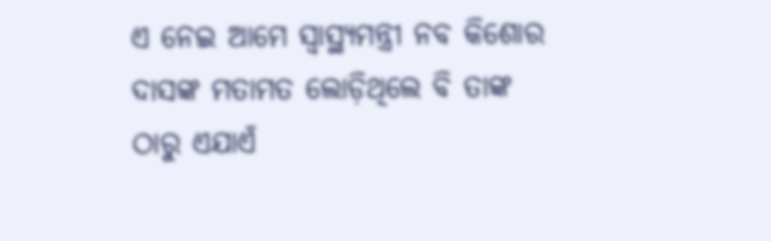ଏ ନେଇ ଆମେ ସ୍ବାସ୍ଥ୍ୟମନ୍ତ୍ରୀ ନବ କିଶୋର ଦାସଙ୍କ ମତାମତ ଲୋଡ଼ିଥିଲେ ବି ତାଙ୍କ ଠାରୁ ଏଯାଏଁ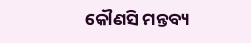କୌଣସି ମନ୍ତବ୍ୟ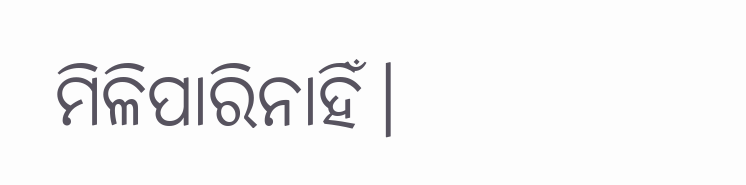ମିଳିପାରିନାହିଁ।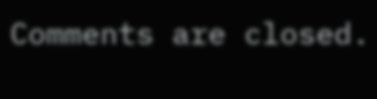Comments are closed.